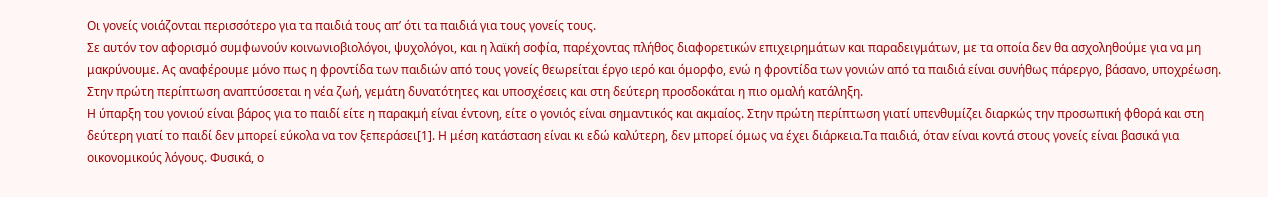Οι γονείς νοιάζονται περισσότερο για τα παιδιά τους απ’ ότι τα παιδιά για τους γονείς τους.
Σε αυτόν τον αφορισμό συμφωνούν κοινωνιοβιολόγοι, ψυχολόγοι, και η λαϊκή σοφία, παρέχοντας πλήθος διαφορετικών επιχειρημάτων και παραδειγμάτων, με τα οποία δεν θα ασχοληθούμε για να μη μακρύνουμε. Ας αναφέρουμε μόνο πως η φροντίδα των παιδιών από τους γονείς θεωρείται έργο ιερό και όμορφο, ενώ η φροντίδα των γονιών από τα παιδιά είναι συνήθως πάρεργο, βάσανο, υποχρέωση. Στην πρώτη περίπτωση αναπτύσσεται η νέα ζωή, γεμάτη δυνατότητες και υποσχέσεις και στη δεύτερη προσδοκάται η πιο ομαλή κατάληξη.
Η ύπαρξη του γονιού είναι βάρος για το παιδί είτε η παρακμή είναι έντονη, είτε ο γονιός είναι σημαντικός και ακμαίος. Στην πρώτη περίπτωση γιατί υπενθυμίζει διαρκώς την προσωπική φθορά και στη δεύτερη γιατί το παιδί δεν μπορεί εύκολα να τον ξεπεράσει[1]. Η μέση κατάσταση είναι κι εδώ καλύτερη, δεν μπορεί όμως να έχει διάρκεια.Τα παιδιά, όταν είναι κοντά στους γονείς είναι βασικά για οικονομικούς λόγους. Φυσικά, ο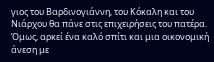γιος του Βαρδινογιάννη, του Κόκαλη και του Νιάρχου θα πάνε στις επιχειρήσεις του πατέρα. Όμως, αρκεί ένα καλό σπίτι και μια οικονομική άνεση με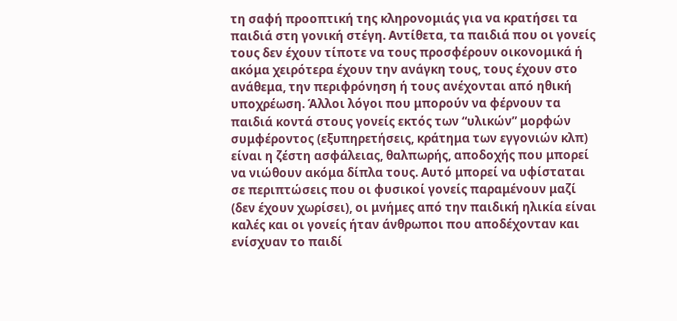τη σαφή προοπτική της κληρονομιάς για να κρατήσει τα παιδιά στη γονική στέγη. Αντίθετα, τα παιδιά που οι γονείς τους δεν έχουν τίποτε να τους προσφέρουν οικονομικά ή ακόμα χειρότερα έχουν την ανάγκη τους, τους έχουν στο ανάθεμα, την περιφρόνηση ή τους ανέχονται από ηθική υποχρέωση. Άλλοι λόγοι που μπορούν να φέρνουν τα παιδιά κοντά στους γονείς εκτός των “υλικών” μορφών συμφέροντος (εξυπηρετήσεις, κράτημα των εγγονιών κλπ) είναι η ζέστη ασφάλειας, θαλπωρής, αποδοχής που μπορεί να νιώθουν ακόμα δίπλα τους. Αυτό μπορεί να υφίσταται σε περιπτώσεις που οι φυσικοί γονείς παραμένουν μαζί (δεν έχουν χωρίσει), οι μνήμες από την παιδική ηλικία είναι καλές και οι γονείς ήταν άνθρωποι που αποδέχονταν και ενίσχυαν το παιδί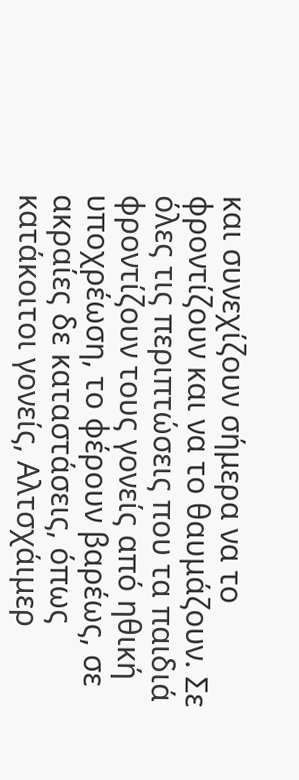και συνεχίζουν σήμερα να το φροντίζουν και να το θαυμάζουν. Σε όλες τις περιπτώσεις που τα παιδιά φροντίζουν τους γονείς από ηθική υποχρέωση, το φέρουν βαρέως, σε ακραίες δε καταστάσεις, όπως κατάκοιτοι γονείς, Αλτσχάιμερ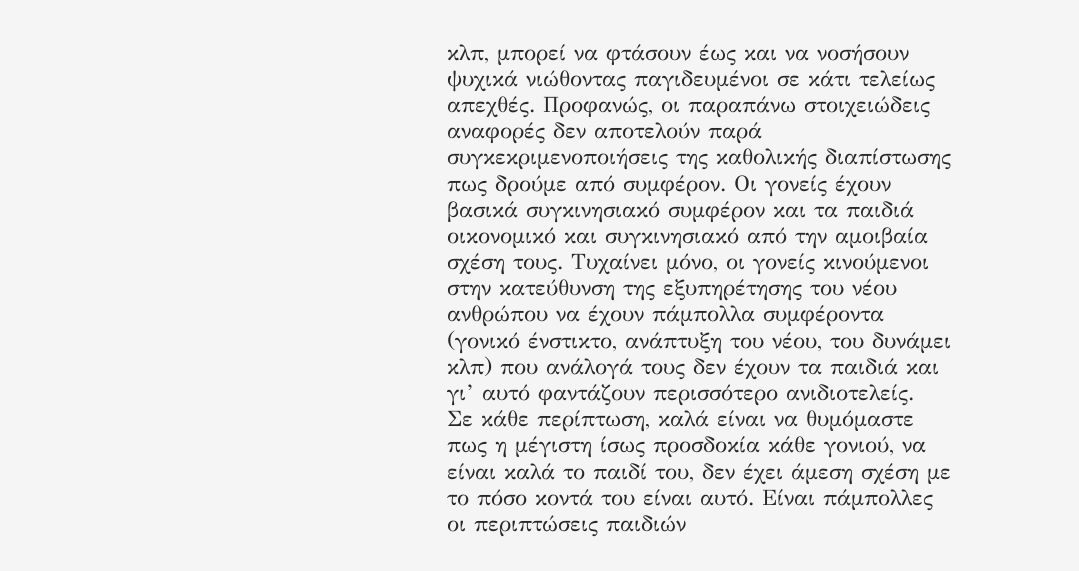κλπ, μπορεί να φτάσουν έως και να νοσήσουν ψυχικά νιώθοντας παγιδευμένοι σε κάτι τελείως απεχθές. Προφανώς, οι παραπάνω στοιχειώδεις αναφορές δεν αποτελούν παρά συγκεκριμενοποιήσεις της καθολικής διαπίστωσης πως δρούμε από συμφέρον. Οι γονείς έχουν βασικά συγκινησιακό συμφέρον και τα παιδιά οικονομικό και συγκινησιακό από την αμοιβαία σχέση τους. Τυχαίνει μόνο, οι γονείς κινούμενοι στην κατεύθυνση της εξυπηρέτησης του νέου ανθρώπου να έχουν πάμπολλα συμφέροντα (γονικό ένστικτο, ανάπτυξη του νέου, του δυνάμει κλπ) που ανάλογά τους δεν έχουν τα παιδιά και γι’ αυτό φαντάζουν περισσότερο ανιδιοτελείς.
Σε κάθε περίπτωση, καλά είναι να θυμόμαστε πως η μέγιστη ίσως προσδοκία κάθε γονιού, να είναι καλά το παιδί του, δεν έχει άμεση σχέση με το πόσο κοντά του είναι αυτό. Είναι πάμπολλες οι περιπτώσεις παιδιών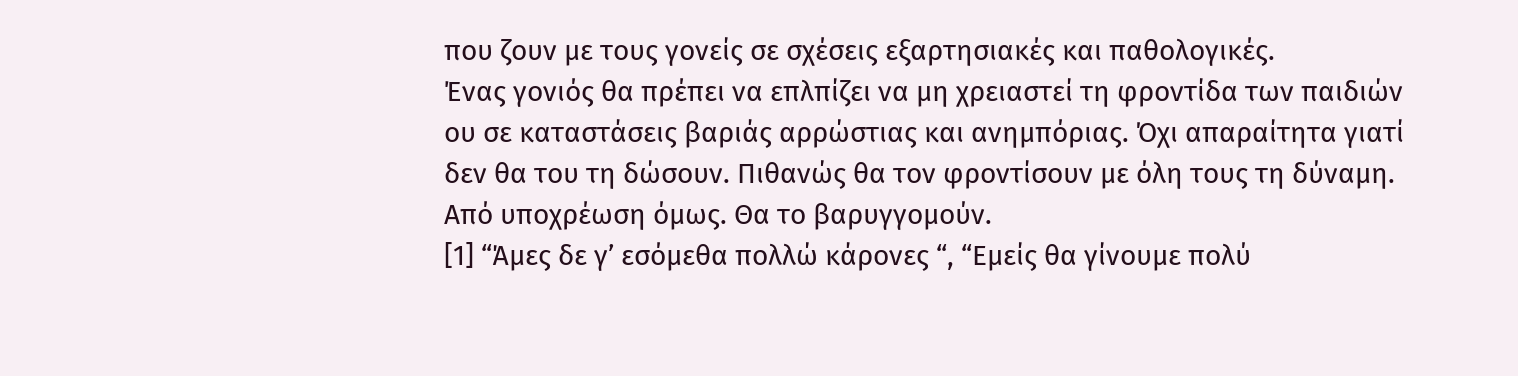που ζουν με τους γονείς σε σχέσεις εξαρτησιακές και παθολογικές.
Ένας γονιός θα πρέπει να επλπίζει να μη χρειαστεί τη φροντίδα των παιδιών ου σε καταστάσεις βαριάς αρρώστιας και ανημπόριας. Όχι απαραίτητα γιατί δεν θα του τη δώσουν. Πιθανώς θα τον φροντίσουν με όλη τους τη δύναμη. Από υποχρέωση όμως. Θα το βαρυγγομούν.
[1] “Άμες δε γ’ εσόμεθα πολλώ κάρονες “, “Εμείς θα γίνουμε πολύ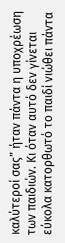καλύτεροί σας” ήταν πάντα η υποχρέωση των παιδιών. Κι όταν αυτό δεν γίνεται εύκολα κατορθωτό το παιδί νιώθει πάντα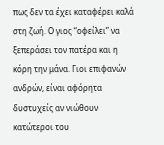πως δεν τα έχει καταφέρει καλά στη ζωή. Ο γιος “οφείλει” να ξεπεράσει τον πατέρα και η κόρη την μάνα. Γιοι επιφανών ανδρών, είναι αφόρητα δυστυχείς αν νιώθουν κατώτεροι του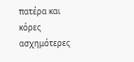πατέρα και κόρες ασχημότερες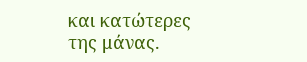και κατώτερες της μάνας.